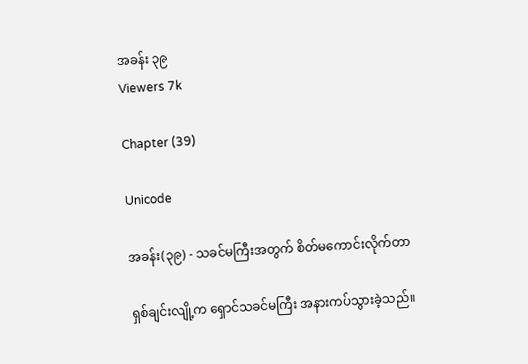အခန်း ၃၉
Viewers 7k

Chapter (39)

Unicode

အခန်း(၃၉) - သခင်မကြီးအတွက် စိတ်မကောင်းလိုက်တာ

ရှစ်ချင်းလျို့က ရှောင်သခင်မကြီး အနားကပ်သွားခဲ့သည်။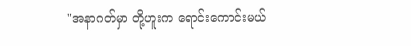"အနာဂတ်မှာ တို့ဟူးက ရောင်းကောင်းမယ်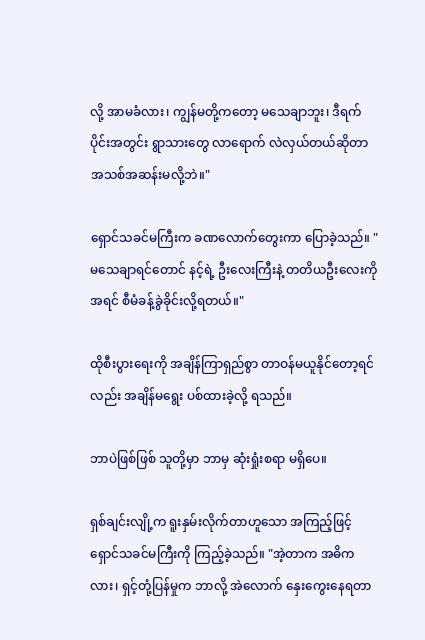လို့ အာမခံလား၊ ကျွန်မတို့ကတော့ မသေချာဘူး၊ ဒီရက်ပိုင်းအတွင်း ရွာသားတွေ လာရောက် လဲလှယ်တယ်ဆိုတာ အသစ်အဆန်းမလို့ဘဲ။"

ရှောင်သခင်မကြီးက ခဏလောက်တွေးကာ ပြောခဲ့သည်။ "မသေချာရင်တောင် နင့်ရဲ့ ဦးလေးကြီးနဲ့ တတိယဦးလေးကို အရင် စီမံခန့်ခွဲခိုင်းလို့ရတယ်။"

ထိုစီးပွားရေးကို အချိန်ကြာရှည်စွာ တာဝန်မယူနိုင်တော့ရင်လည်း အချိန်မရွေး ပစ်ထားခဲ့လို့ ရသည်။

ဘာပဲဖြစ်ဖြစ် သူတို့မှာ ဘာမှ ဆုံးရှုံးစရာ မရှိပေ။

ရှစ်ချင်းလျို့က ရူးနှမ်းလိုက်တာဟူသော အကြည့်ဖြင့် ရှောင်သခင်မကြီးကို ကြည့်ခဲ့သည်။ "အဲ့တာက အဓိကလား၊ ရှင့်တုံ့ပြန်မှုက ဘာလို့ အဲလောက် နှေးကွေးနေရတာ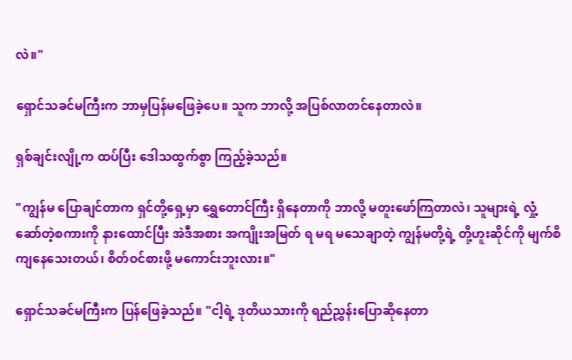လဲ။"

ရှောင်သခင်မကြီးက ဘာမှပြန်မဖြေခဲ့ပေ။ သူက ဘာလို့ အပြစ်လာတင်နေတာလဲ။

ရှစ်ချင်းလျို့က ထပ်ပြီး ဒေါသထွက်စွာ ကြည့်ခဲ့သည်။

"ကျွန်မ ပြောချင်တာက ရှင်တို့ရှေ့မှာ ရွှေတောင်ကြီး ရှိနေတာကို ဘာလို့ မတူးဖော်ကြတာလဲ၊ သူများရဲ့ လှုံ့ဆော်တဲ့စကားကို နားထောင်ပြီး အဲဒီအစား အကျိုးအမြတ် ရ မရ မသေချာတဲ့ ကျွန်မတို့ရဲ့ တို့ဟူးဆိုင်ကို မျက်စိကျနေသေးတယ်၊ စိတ်ဝင်စားဖို့ မကောင်းဘူးလား။"

ရှောင်သခင်မကြီးက ပြန်ဖြေခဲ့သည်။ "ငါ့ရဲ့ ဒုတိယသားကို ရည်ညွှန်းပြောဆိုနေတာ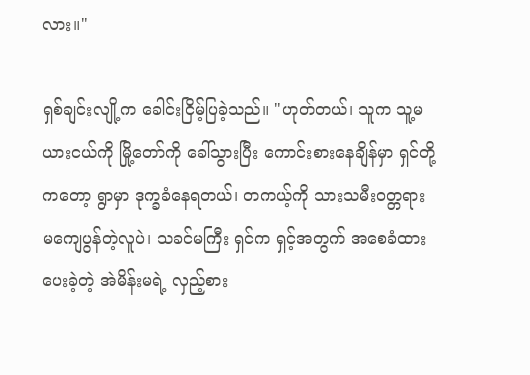လား။"

ရှစ်ချင်းလျို့က ခေါင်းငြိမ့်ပြခဲ့သည်။ "ဟုတ်တယ်၊ သူက သူ့မယားငယ်ကို မြို့တော်ကို ခေါ်သွားပြီး ကောင်းစားနေချိန်မှာ ရှင်တို့ကတော့ ရွာမှာ ဒုက္ခခံနေရတယ်၊ တကယ့်ကို သားသမီးဝတ္တရား မကျေပွန်တဲ့လူပဲ၊ သခင်မကြီး ရှင်က ရှင့်အတွက် အစေခံထားပေးခဲ့တဲ့ အဲမိန်းမရဲ့ လှည့်စား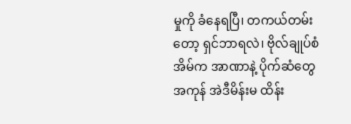မှုကို ခံနေရပြီ၊ တကယ်တမ်းတော့ ရှင်ဘာရလဲ၊ ဗိုလ်ချုပ်စံအိမ်က အာဏာနဲ့ ပိုက်ဆံတွေအကုန် အဲဒီမိန်းမ ထိန်း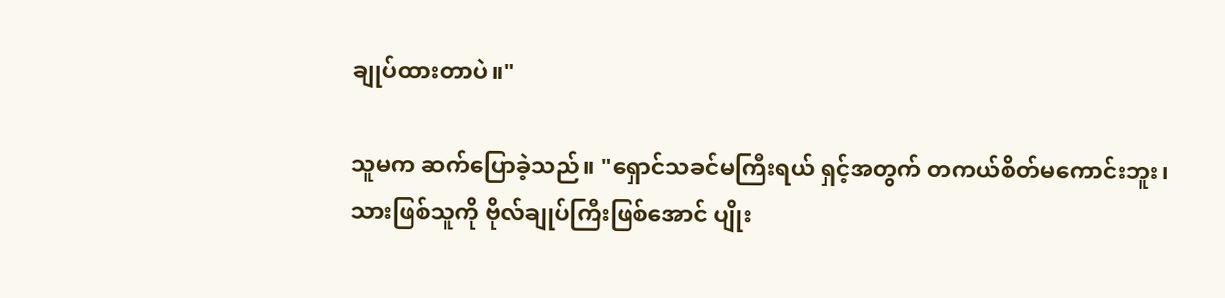ချုပ်ထားတာပဲ။"

သူမက ဆက်ပြောခဲ့သည်။ "ရှောင်သခင်မကြီးရယ် ရှင့်အတွက် တကယ်စိတ်မကောင်းဘူး၊ သားဖြစ်သူကို ဗိုလ်ချုပ်ကြီးဖြစ်အောင် ပျိုး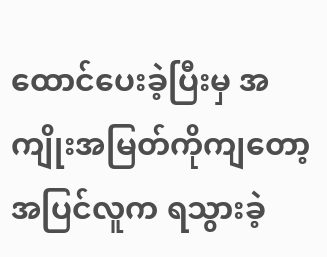ထောင်ပေးခဲ့ပြီးမှ အကျိုးအမြတ်ကိုကျတော့ အပြင်လူက ရသွားခဲ့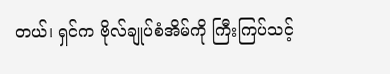တယ်၊ ရှင်က ဗိုလ်ချုပ်စံအိမ်ကို ကြီးကြပ်သင့်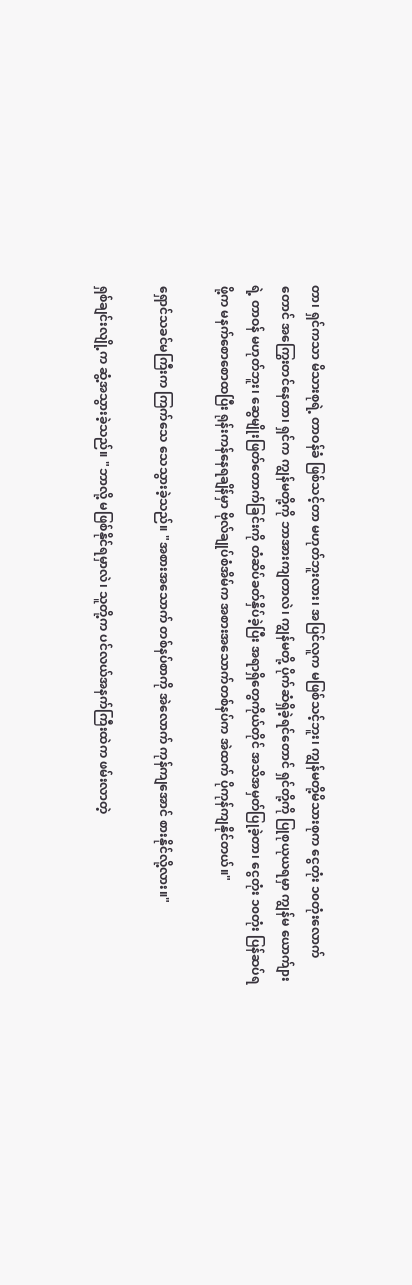တာ၊ ရှင်ကသာ မိသားစုရဲ့ တာဝန်ခံ ဖြစ်သင့်တာ မဟုတ်ဘူးလား၊ အပြင်လူက မဖြစ်သင့်ဘူး၊ ကျွန်မတို့မိသားစုက ငွေတုံး ၁၀တုံးလောက်တောင် အကြွေးတင်နေတာ၊ ရှင်က ကျွန်မတို့ကို ဘာအားကျတာလဲ၊ ကျွန်မတို့ ပိုက်ဆံရှိခဲ့ရင်တောင် ရှင်တို့ကို ပြုစုယုယရမှာ ကျွန်မ ယောက်ျားရဲ့ တာဝန် မဟုတ်ဘူး၊ ဆွေမျိုးဖြတ်တောက်ခြင်းကို တံဆိပ်ခတ်နှိပ်ခဲ့ပြီး အရာရှိတွေကိုယ်တိုင် အသိအမှတ်ပြုခဲ့တာ၊ ငွေတုံး ၁၀တုံး ပြန်ဆပ်ရဖို့က မနက်စောစောထပြီး ရုန်းကန်နေရချိန်မှာ ဗိုလ်ချုပ်စံအိမ်က အစားအသောက်တစ်နပ်က အဲထက် ပိုကုန်ကျနိုင်တယ်။"

ရှောင်သခင်မကြီးက ကြက်သေ သေသွားခဲ့သည်။ "အစားအသောက် တစ်နပ်စာကို အဲလောက် ကုန်ကျအောင် စားနိုင်လို့လား။"

ရှစ်ချင်းလျို့က ဆွံ့အသွားခဲ့သည်။ "ဘာလို့ မဖြစ်နိုင်ရမှာလဲ၊ သူတို့က ပင်လယ်အနက်ကြီးထဲက ဖမ်းလာတဲ့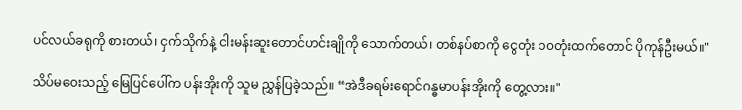ပင်လယ်ခရုကို စားတယ်၊ ငှက်သိုက်နဲ့ ငါးမန်းဆူးတောင်ဟင်းချိုကို သောက်တယ်၊ တစ်နပ်စာကို ငွေတုံး ၁၀တုံးထက်တောင် ပိုကုန်ဦးမယ်။"

သိပ်မဝေးသည့် မြေပြင်ပေါ်က ပန်းအိုးကို သူမ ညွှန်ပြခဲ့သည်။ “အဲဒီခရမ်းရောင်ဂန္ဓမာပန်းအိုးကို တွေ့လား။"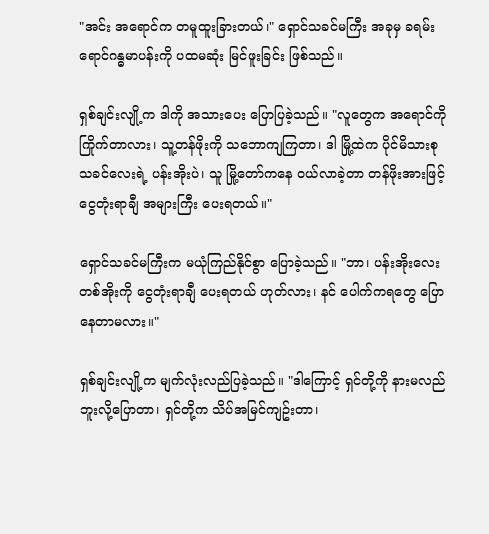"အင်း အရောင်က တမူထူးခြားတယ်၊" ရှောင်သခင်မကြီး အခုမှ ခရမ်းရောင်ဂန္ဓမာပန်းကို ပထမဆုံး မြင်ဖူးခြင်း ဖြစ်သည်။

ရှစ်ချင်းလျို့က ဒါကို အသားပေး ပြောပြခဲ့သည်။ "လူတွေက အရောင်ကို ကြိုက်တာလား၊ သူ့တန်ဖိုးကို သဘောကျကြတာ၊ ဒါ မြို့ထဲက ပိုင်မိသားစု သခင်လေးရဲ့ ပန်းအိုးပဲ၊ သူ မြို့တော်ကနေ ဝယ်လာခဲ့တာ တန်ဖိုးအားဖြင့် ငွေတုံးရာချီ အများကြီး ပေးရတယ်။"

ရှောင်သခင်မကြီးက မယုံကြည်နိုင်စွာ ပြောခဲ့သည်။ "ဘာ၊ ပန်းအိုးလေးတစ်အိုးကို ငွေတုံးရာချီ ပေးရတယ် ဟုတ်လား၊ နင် ပေါက်ကရတွေ ပြောနေတာမလား။"

ရှစ်ချင်းလျို့က မျက်လုံးလည်ပြခဲ့သည်။ "ဒါကြောင့် ရှင်တို့ကို နားမလည်ဘူးလို့ပြောတာ၊ ရှင်တို့က သိပ်အမြင်ကျဥ်းတာ၊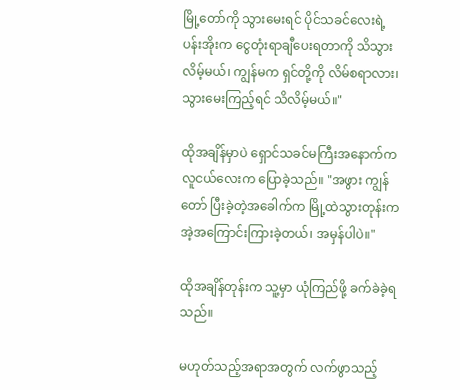မြို့တော်ကို သွားမေးရင် ပိုင်သခင်လေးရဲ့ ပန်းအိုးက ငွေတုံးရာချီပေးရတာကို သိသွားလိမ့်မယ်၊ ကျွန်မက ရှင်တို့ကို လိမ်စရာလား၊ သွားမေးကြည့်ရင် သိလိမ့်မယ်။"

ထိုအချိန်မှာပဲ ရှောင်သခင်မကြီးအနောက်က လူငယ်လေးက ပြောခဲ့သည်။ "အဖွား ကျွန်တော် ပြီးခဲ့တဲ့အခေါက်က မြို့ထဲသွားတုန်းက အဲ့အကြောင်းကြားခဲ့တယ်၊ အမှန်ပါပဲ။"

ထိုအချိန်တုန်းက သူ့မှာ ယုံကြည်ဖို့ ခက်ခဲခဲ့ရသည်။

မဟုတ်သည့်အရာအတွက် လက်ဖွာသည့်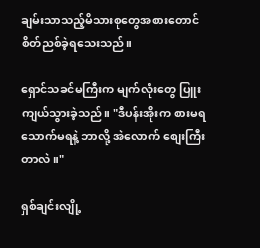ချမ်းသာသည့်မိသားစုတွေအစားတောင် စိတ်ညစ်ခဲ့ရသေးသည်။

ရှောင်သခင်မကြီးက မျက်လုံးတွေ ပြူးကျယ်သွားခဲ့သည်။ "ဒီပန်းအိုးက စားမရသောက်မရနဲ့ ဘာလို့ အဲလောက် စျေးကြီးတာလဲ။"

ရှစ်ချင်းလျို့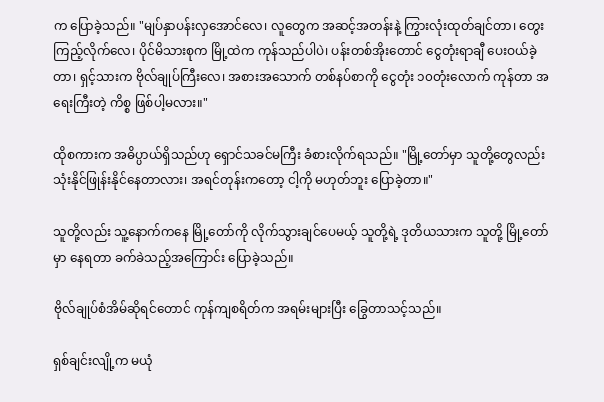က ပြောခဲ့သည်။ "မျပ်နှာပန်းလှအောင်လေ၊ လူတွေက အဆင့်အတန်းနဲ့ ကြွားလုံးထုတ်ချင်တာ၊ တွေးကြည့်လိုက်လေ၊ ပိုင်မိသားစုက မြို့ထဲက ကုန်သည်ပါပဲ၊ ပန်းတစ်အိုးတောင် ငွေတုံးရာချီ ပေးဝယ်ခဲ့တာ၊ ရှင့်သားက ဗိုလ်ချုပ်ကြီးလေ၊ အစားအသောက် တစ်နပ်စာကို ငွေတုံး ၁၀တုံးလောက် ကုန်တာ အရေးကြီးတဲ့ ကိစ္စ ဖြစ်ပါ့မလား။"

ထိုစကားက အဓိပ္ပာယ်ရှိသည်ဟု ရှောင်သခင်မကြီး ခံစားလိုက်ရသည်။ "မြို့တော်မှာ သူတို့တွေလည်း သုံးနိုင်ဖြုန်းနိုင်နေတာလား၊ အရင်တုန်းကတော့ ငါ့ကို မဟုတ်ဘူး ပြောခဲ့တာ။"

သူတို့လည်း သူ့နောက်ကနေ မြို့တော်ကို လိုက်သွားချင်ပေမယ့် သူတို့ရဲ့ ဒုတိယသားက သူတို့ မြို့တော်မှာ နေရတာ ခက်ခဲသည့်အကြောင်း ပြောခဲ့သည်။

ဗိုလ်ချုပ်စံအိမ်ဆိုရင်တောင် ကုန်ကျစရိတ်က အရမ်းများပြီး ခြွေတာသင့်သည်။

ရှစ်ချင်းလျို့က မယုံ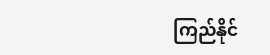ကြည်နိုင်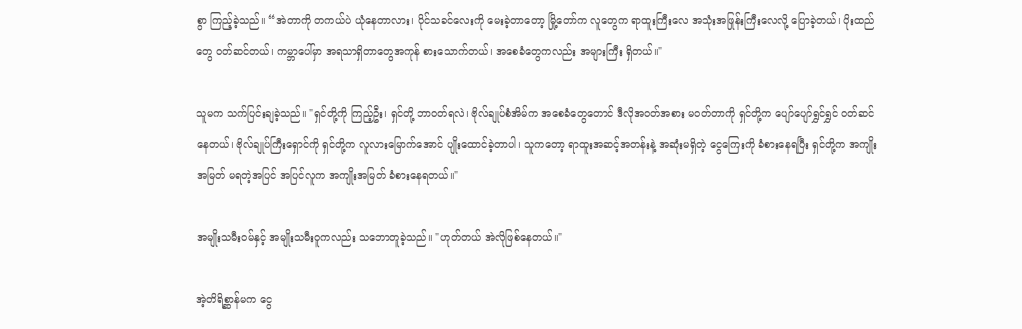စွာ ကြည့်ခဲ့သည်။ “အဲတာကို တကယ်ပဲ ယုံနေတာလား၊ ပိုင်သခင်လေးကို မေးခဲ့တာတော့ မြို့တော်က လူတွေက ရာထူးကြီးလေ အသုံးအဖြုန်းကြီးလေလို့ ပြောခဲ့တယ်၊ ပိုးထည်တွေ ဝတ်ဆင်တယ်၊ ကမ္ဘာပေါ်မှာ အရသာရှိတာတွေအကုန် စားသောက်တယ်၊ အစေခံတွေကလည်း အများကြီး ရှိတယ်။"

သူမက သက်ပြင်းချခဲ့သည်။ "ရှင်တို့ကို ကြည့်ဦး၊ ရှင်တို့ ဘာဝတ်ရလဲ၊ ဗိုလ်ချုပ်စံအိမ်က အစေခံတွေတောင် ဒီလိုအဝတ်အစား မဝတ်တာကို ရှင်တို့က ပျော်ပျော်ရွှင်ရွှင် ဝတ်ဆင်နေတယ်၊ ဗိုလ်ချုပ်ကြီးရှောင်ကို ရှင်တို့က လူလားမြောက်အောင် ပျိုးထောင်ခဲ့တာပါ၊ သူကတော့ ရာထူးအဆင့်အတန်းနဲ့ အဆုံးမရှိတဲ့ ငွေကြေးကို ခံစားနေရပြီး ရှင်တို့က အကျိုးအမြတ် မရတဲ့အပြင် အပြင်လူက အကျိုးအမြတ် ခံစားနေရတယ်။"

အမျိုးသမီးဝမ်နှင့် အမျိုးသမီးဝူကလည်း သဘောတူခဲ့သည်။ "ဟုတ်တယ် အဲလိုဖြစ်နေတယ်။"

အဲ့တိရိစ္ဆာန်မက ငွေ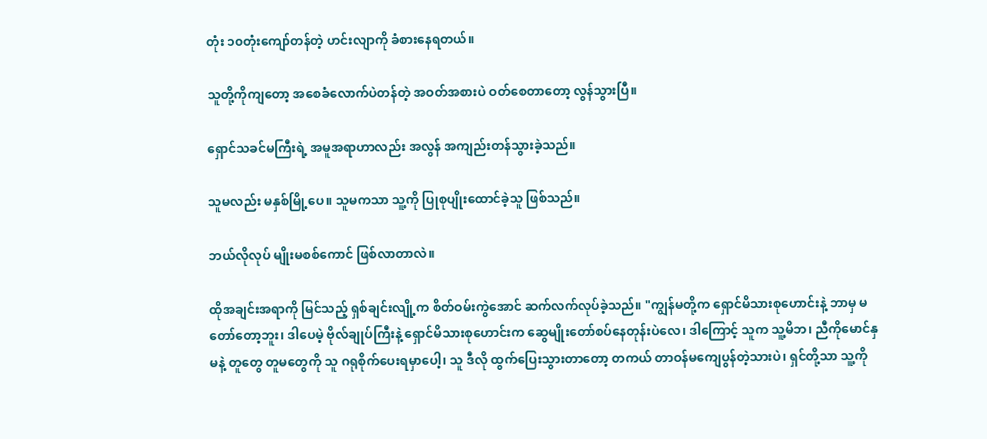တုံး ၁၀တုံးကျော်တန်တဲ့ ဟင်းလျာကို ခံစားနေရတယ်။

သူတို့ကိုကျတော့ အစေခံလောက်ပဲတန်တဲ့ အဝတ်အစားပဲ ဝတ်စေတာတော့ လွန်သွားပြီ။

ရှောင်သခင်မကြီးရဲ့ အမူအရာဟာလည်း အလွန် အကျည်းတန်သွားခဲ့သည်။

သူမလည်း မနှစ်မြို့ပေ။ သူမကသာ သူ့ကို ပြုစုပျိုးထောင်ခဲ့သူ ဖြစ်သည်။

ဘယ်လိုလုပ် မျိုးမစစ်ကောင် ဖြစ်လာတာလဲ။

ထိုအချင်းအရာကို မြင်သည့် ရှစ်ချင်းလျို့က စိတ်ဝမ်းကွဲအောင် ဆက်လက်လုပ်ခဲ့သည်။ "ကျွန်မတို့က ရှောင်မိသားစုဟောင်းနဲ့ ဘာမှ မတော်တော့ဘူး၊ ဒါပေမဲ့ ဗိုလ်ချုပ်ကြီးနဲ့ ရှောင်မိသားစုဟောင်းက ဆွေမျိုးတော်စပ်နေတုန်းပဲလေ၊ ဒါကြောင့် သူက သူ့မိဘ၊ ညီကိုမောင်နှမနဲ့ တူတွေ တူမတွေကို သူ ဂရုစိုက်ပေးရမှာပေါ့၊ သူ ဒီလို ထွက်ပြေးသွားတာတော့ တကယ် တာဝန်မကျေပွန်တဲ့သားပဲ၊ ရှင်တို့သာ သူ့ကို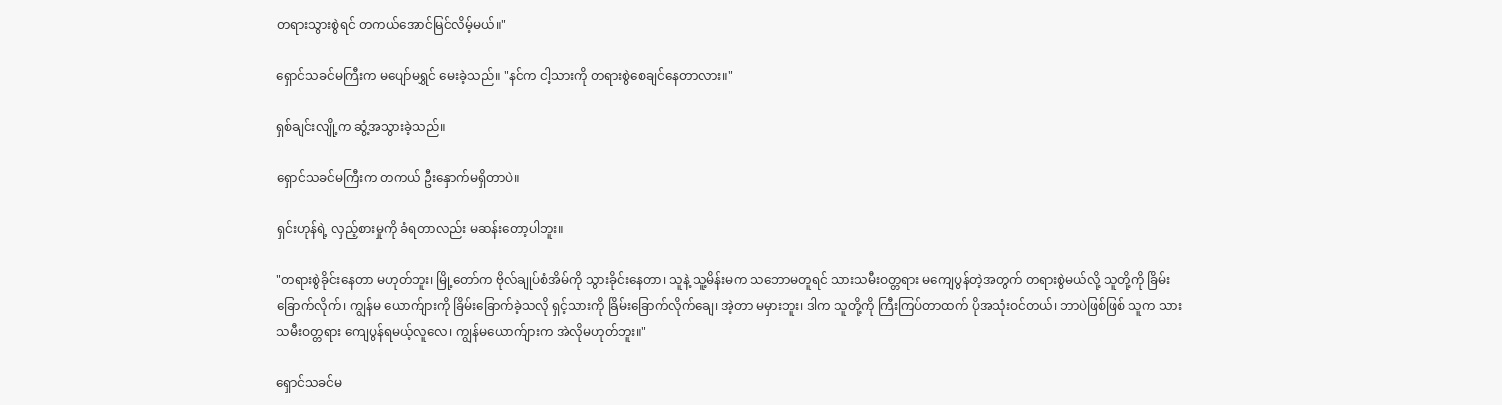တရားသွားစွဲရင် တကယ်အောင်မြင်လိမ့်မယ်။"

ရှောင်သခင်မကြီးက မပျော်မရွှင် မေးခဲ့သည်။ "နင်က ငါ့သားကို တရားစွဲစေချင်နေတာလား။"

ရှစ်ချင်းလျို့က ဆွံ့အသွားခဲ့သည်။

ရှောင်သခင်မကြီးက တကယ် ဦးနှောက်မရှိတာပဲ။

ရှင်းဟုန်ရဲ့ လှည့်စားမှုကို ခံရတာလည်း မဆန်းတော့ပါဘူး။

"တရားစွဲခိုင်းနေတာ မဟုတ်ဘူး၊ မြို့တော်က ဗိုလ်ချုပ်စံအိမ်ကို သွားခိုင်းနေတာ၊ သူနဲ့ သူ့မိန်းမက သဘောမတူရင် သားသမီးဝတ္တရား မကျေပွန်တဲ့အတွက် တရားစွဲမယ်လို့ သူတို့ကို ခြိမ်းခြောက်လိုက်၊ ကျွန်မ ယောက်ျားကို ခြိမ်းခြောက်ခဲ့သလို ရှင့်သားကို ခြိမ်းခြောက်လိုက်ချေ၊ အဲ့တာ မမှားဘူး၊ ဒါက သူတို့ကို ကြီးကြပ်တာထက် ပိုအသုံးဝင်တယ်၊ ဘာပဲဖြစ်ဖြစ် သူက သားသမီးဝတ္တရား ကျေပွန်ရမယ့်လူလေ၊ ကျွန်မယောက်ျားက အဲလိုမဟုတ်ဘူး။"

ရှောင်သခင်မ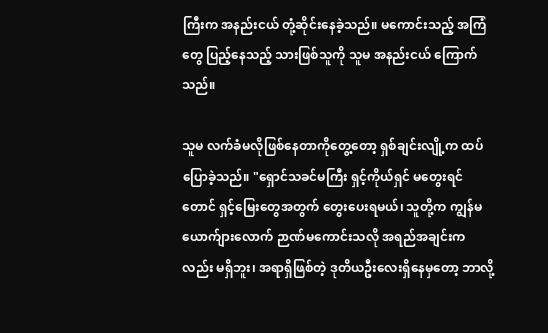ကြီးက အနည်းငယ် တုံ့ဆိုင်းနေခဲ့သည်။ မကောင်းသည့် အကြံတွေ ပြည့်နေသည့် သားဖြစ်သူကို သူမ အနည်းငယ် ကြောက်သည်။

သူမ လက်ခံမလိုဖြစ်နေတာကိုတွေ့တော့ ရှစ်ချင်းလျို့က ထပ်ပြောခဲ့သည်။ "ရှောင်သခင်မကြီး ရှင့်ကိုယ်ရှင် မတွေးရင်တောင် ရှင့်မြေးတွေအတွက် တွေးပေးရမယ်၊ သူတို့က ကျွန်မယောက်ျားလောက် ဉာဏ်မကောင်းသလို အရည်အချင်းကလည်း မရှိဘူး၊ အရာရှိဖြစ်တဲ့ ဒုတိယဦးလေးရှိနေမှတော့ ဘာလို့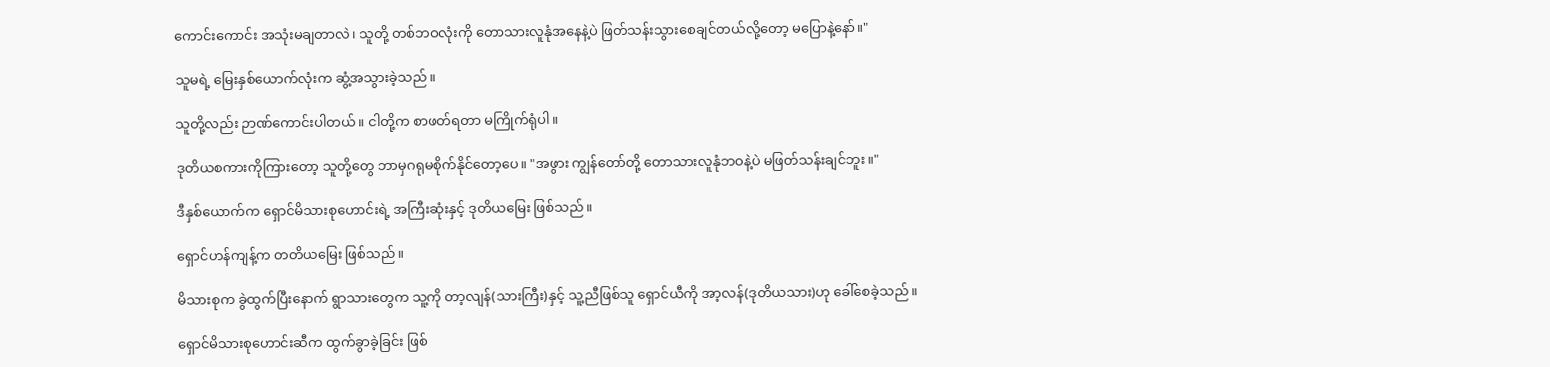ကောင်းကောင်း အသုံးမချတာလဲ၊ သူတို့ တစ်ဘဝလုံးကို တောသားလူနုံအနေနဲ့ပဲ ဖြတ်သန်းသွားစေချင်တယ်လို့တော့ မပြောနဲ့နော်။"

သူမရဲ့ မြေးနှစ်ယောက်လုံးက ဆွံ့အသွားခဲ့သည်။

သူတို့လည်း ဉာဏ်ကောင်းပါတယ်။ ငါတို့က စာဖတ်ရတာ မကြိုက်ရုံပါ။

ဒုတိယစကားကိုကြားတော့ သူတို့တွေ ဘာမှဂရုမစိုက်နိုင်တော့ပေ။ "အဖွား ကျွန်တော်တို့ တောသားလူနုံဘဝနဲ့ပဲ မဖြတ်သန်းချင်ဘူး။"

ဒီနှစ်ယောက်က ရှောင်မိသားစုဟောင်းရဲ့ အကြီးဆုံးနှင့် ဒုတိယမြေး ဖြစ်သည်။

ရှောင်ဟန်ကျန့်က တတိယမြေး ဖြစ်သည်။

မိသားစုက ခွဲထွက်ပြီးနောက် ရွာသားတွေက သူ့ကို တာ့လျန်(သားကြီး)နှင့် သူ့ညီဖြစ်သူ ရှောင်ယီကို အာ့လန်(ဒုတိယသား)ဟု ခေါ်စေခဲ့သည်။

ရှောင်မိသားစုဟောင်းဆီက ထွက်ခွာခဲ့ခြင်း ဖြစ်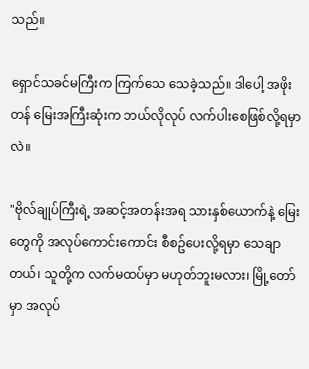သည်။

ရှောင်သခင်မကြီးက ကြက်သေ သေခဲ့သည်။ ဒါပေါ့ အဖိုးတန် မြေးအကြီးဆုံးက ဘယ်လိုလုပ် လက်ပါးစေဖြစ်လို့ရမှာလဲ။

"ဗိုလ်ချုပ်ကြီးရဲ့ အဆင့်အတန်းအရ သားနှစ်ယောက်နဲ့ မြေးတွေကို အလုပ်ကောင်းကောင်း စီစဥ်ပေးလို့ရမှာ သေချာတယ်၊ သူတို့က လက်မထပ်မှာ မဟုတ်ဘူးမလား၊ မြို့တော်မှာ အလုပ်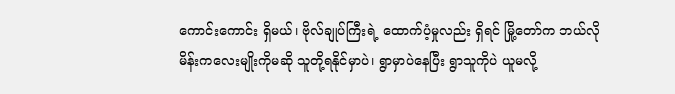ကောင်းကောင်း ရှိမယ်၊ ဗိုလ်ချုပ်ကြီးရဲ့ ထောက်ပံ့မှုလည်း ရှိရင် မြို့တော်က ဘယ်လို မိန်းကလေးမျိုးကိုမဆို သူတို့ရနိုင်မှာပဲ၊ ရွာမှာပဲနေပြီး ရွာသူကိုပဲ ယူမလို့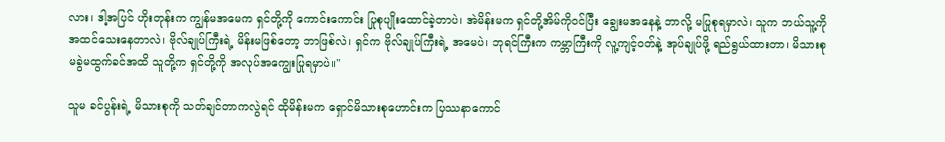လား၊ ဒါ့အပြင် ဟိုးတုန်းက ကျွန်မအမေက ရှင်တို့ကို ကောင်းကောင်း ပြုစုပျိုးထောင်ခဲ့တာပဲ၊ အဲမိန်းမက ရှင်တို့အိမ်ကိုဝင်ပြီး ချွေးမအနေနဲ့ ဘာလို့ မပြုစုရမှာလဲ၊ သူက ဘယ်သူ့ကို အထင်သေးနေတာလဲ၊ ဗိုလ်ချုပ်ကြီးရဲ့ မိန်းမဖြစ်တော့ ဘာဖြစ်လဲ၊ ရှင်က ဗိုလ်ချုပ်ကြီးရဲ့ အမေပဲ၊ ဘုရင်ကြီးက ကမ္ဘာကြီးကို လူ့ကျင့်ဝတ်နဲ့ အုပ်ချုပ်ဖို့ ရည်ရွယ်ထားတာ၊ မိသားစု မခွဲမထွက်ခင်အထိ သူတို့က ရှင်တို့ကို အလုပ်အကျွေးပြုရမှာပဲ။"

သူမ ခင်ပွန်းရဲ့ မိသားစုကို သတ်ချင်တာကလွဲရင် ထိုမိန်းမက ရှောင်မိသားစုဟောင်းက ပြဿနာကောင်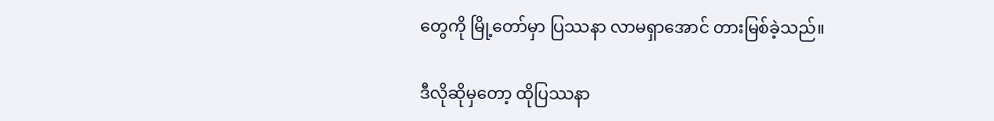တွေကို မြို့တော်မှာ ပြဿနာ လာမရှာအောင် တားမြစ်ခဲ့သည်။

ဒီလိုဆိုမှတော့ ထိုပြဿနာ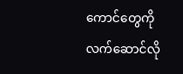ကောင်တွေကို လက်ဆောင်လို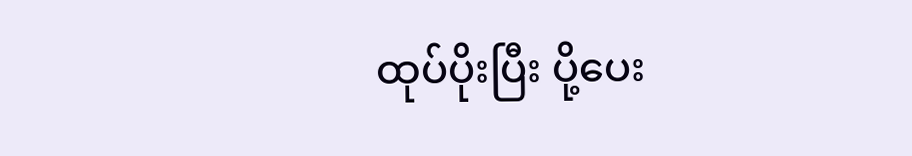ထုပ်ပိုးပြီး ပို့ပေး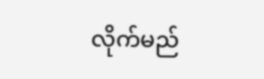လိုက်မည်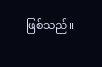ဖြစ်သည်။